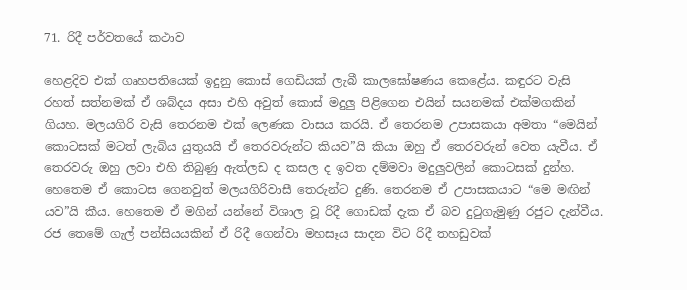71. රිදී පර්වතයේ කථාව

හෙළදිව එක් ගෘහපතියෙක් ඉදුනු කොස් ගෙඩියක් ලැබී කාලඝෝෂණය කෙළේය. කඳුරට වැසි රහත් සත්නමක් ඒ ශබ්දය අසා එහි අවුත් කොස් මදුලු පිළිගෙන එයින් සයනමක් එක්මගකින් ගියහ. මලයගිරි වැසි තෙරනම එක් ලෙණක වාසය කරයි. ඒ තෙරනම උපාසකයා අමතා “මෙයින් කොටසක් මටත් ලැබිය යුතුයයි ඒ තෙරවරුන්ට කියව”යි කියා ඔහු ඒ තෙරවරුන් වෙත යැවීය. ඒ තෙරවරු ඔහු ලවා එහි තිබුණු ඇත්ලඩ ද කසල ද ඉවත දම්මවා මදුලුවලින් කොටසක් දුන්හ. හෙතෙම ඒ කොටස ගෙනවුත් මලයගිරිවාසී තෙරුන්ට දුණි. තෙරනම ඒ උපාසකයාට “මෙ මඟින් යව”යි කීය. හෙතෙම ඒ මගින් යන්නේ විශාල වූ රිදී ගොඩක් දැක ඒ බව දුටුගැමුණු රජුට දැන්වීය. රජ තෙමේ ගැල් පන්සියයකින් ඒ රිදී ගෙන්වා මහසෑය සාදන විට රිදී තහඩුවක්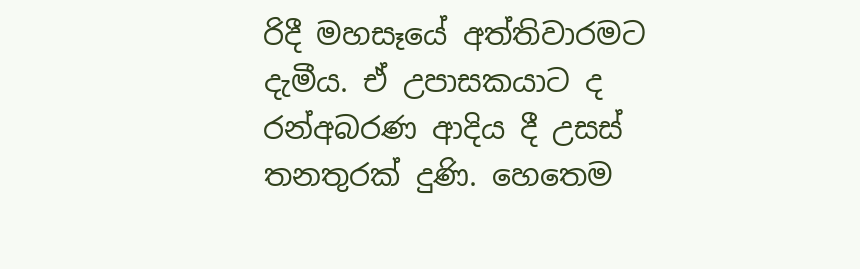රිදී මහසෑයේ අත්තිවාරමට දැමීය. ඒ උපාසකයාට ද රන්අබරණ ආදිය දී උසස් තනතුරක් දුණි. හෙතෙම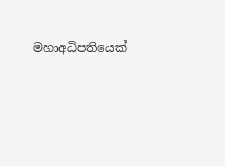මහාඅධිපතියෙක්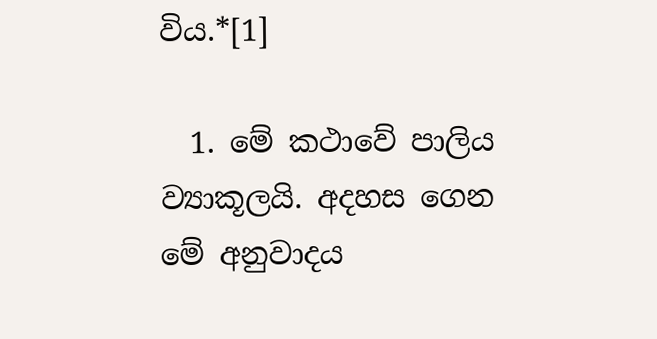විය.*[1]

  1. මේ කථාවේ පාලිය ව්‍යාකූලයි. අදහස ගෙන මේ අනුවාදය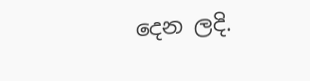දෙන ලදි.